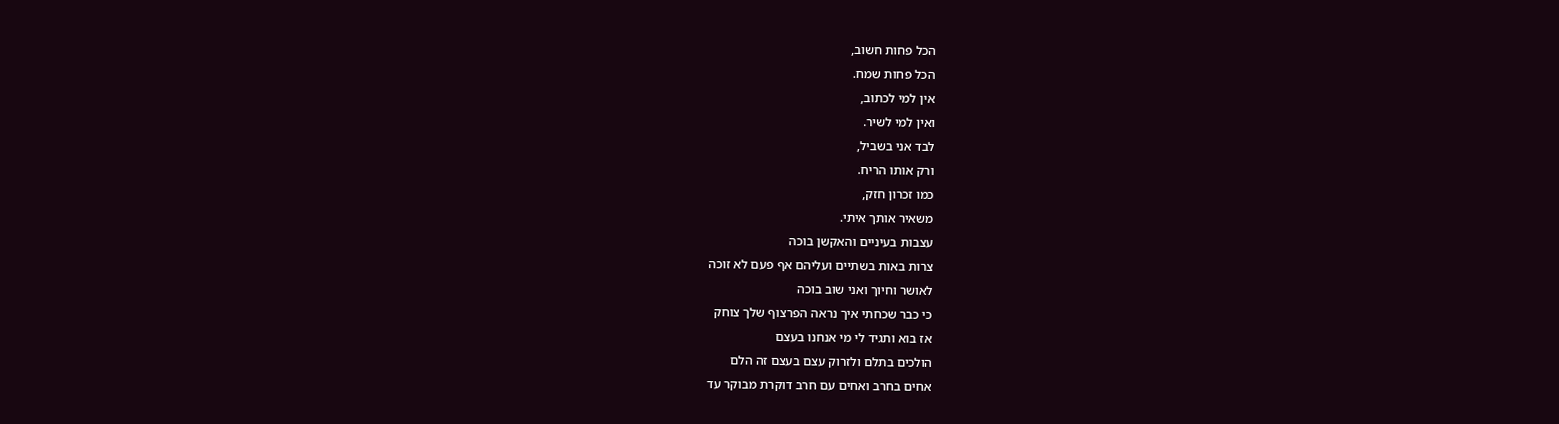הכל פחות חשוב,
הכל פחות שמח.
אין למי לכתוב,
ואין למי לשיר.
לבד אני בשביל,
ורק אותו הריח.
כמו זכרון חזק,
משאיר אותך איתי.
עצבות בעיניים והאקשן בוכה
צרות באות בשתיים ועליהם אף פעם לא זוכה
לאושר וחיוך ואני שוב בוכה
כי כבר שכחתי איך נראה הפרצוף שלך צוחק
אז בוא ותגיד לי מי אנחנו בעצם
הולכים בתלם ולזרוק עצם בעצם זה הלם
אחים בחרב ואחים עם חרב דוקרת מבוקר עד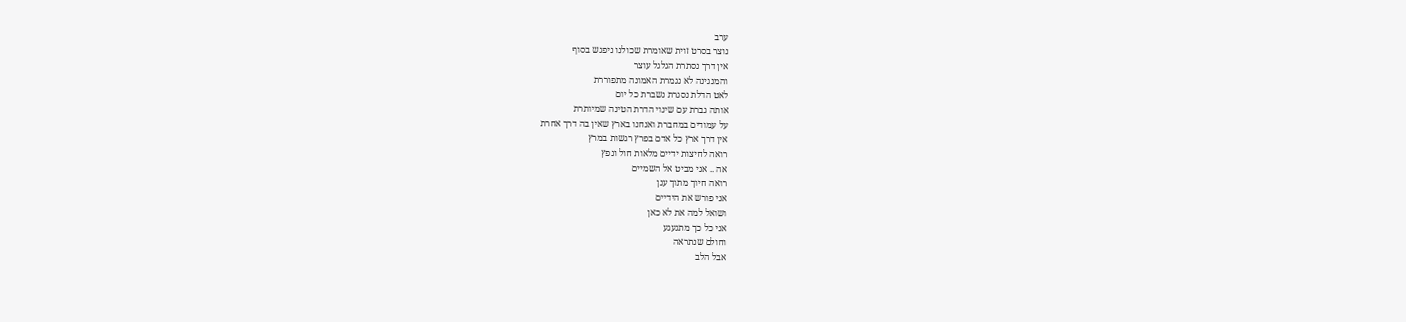ערב
נוצר בסרט זוית שאומרת שכולנו ניפגש בסוף
אין דרך נסתרת הגלגל עוצר
והמנגינה לא נגמרת האמונה מתפוררת
לאט הדלת נסגרת נשברת כל יום
אותה גברת עם שינוי הדרת הטינה שמיותרת
על עמודים במחברת ואנחנו בארץ שאין בה דרך אחרת
אין דרך ארץ כל אדם בפרץ רגשות במרץ
רואה לחיצות ידיים מלאות חול ונפץ
אה .. אני מביט אל השמיים
רואה חיוך מתוך ענן
אני פורש את הידיים
ושואל למה את לא כאן
אני כל כך מתגעגע
וחולם שנתראה
אבל הלב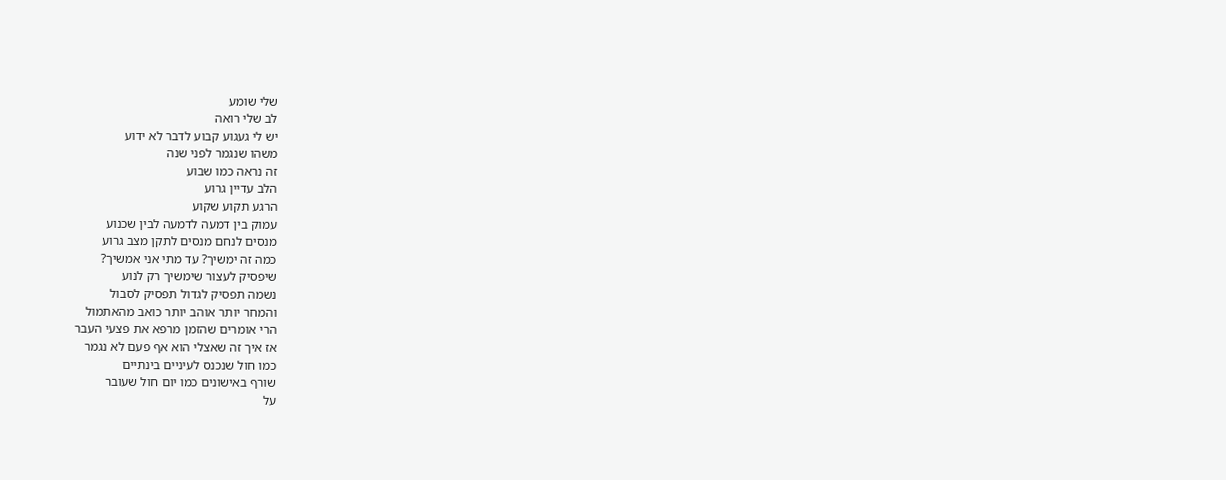שלי שומע
לב שלי רואה
יש לי געגוע קבוע לדבר לא ידוע
משהו שנגמר לפני שנה
זה נראה כמו שבוע
הלב עדיין גרוע
הרגע תקוע שקוע
עמוק בין דמעה לדמעה לבין שכנוע
מנסים לנחם מנסים לתקן מצב גרוע
כמה זה ימשיך? עד מתי אני אמשיך?
שיפסיק לעצור שימשיך רק לנוע
נשמה תפסיק לגדול תפסיק לסבול
והמחר יותר אוהב יותר כואב מהאתמול
הרי אומרים שהזמן מרפא את פצעי העבר
אז איך זה שאצלי הוא אף פעם לא נגמר
כמו חול שנכנס לעיניים בינתיים
שורף באישונים כמו יום חול שעובר
על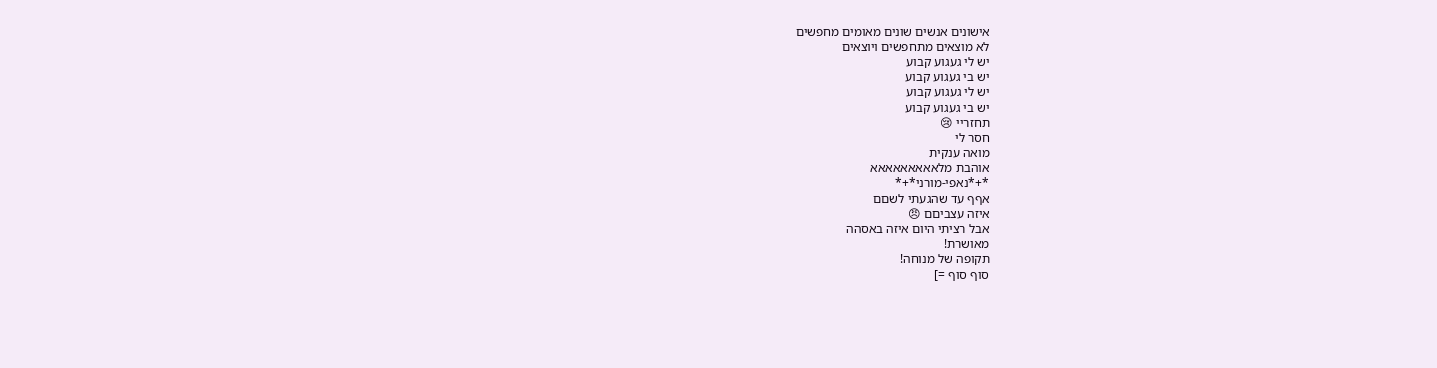אישונים אנשים שונים מאומים מחפשים
לא מוצאים מתחפשים ויוצאים
יש לי געגוע קבוע
יש בי געגוע קבוע
יש לי געגוע קבוע
יש בי געגוע קבוע
תחזריי 😢
חסר לי
מואה ענקית
אוהבת מלאאאאאאאאא
*+*נאפי-מורני*+*
אףף עד שהגעתי לשםם
איזה עצביםם 😠
אבל רציתי היום איזה באסהה
מאושרת!
תקופה של מנוחה!
סוף סוף =]